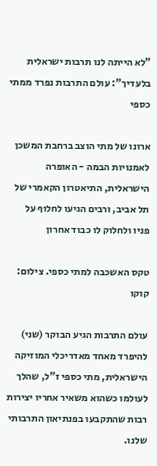"לא הייתה לנו תרבות ישראלית בלעדיך": עולם התרבות נפרד ממתי כספי

ארונו של מתי הוצב ברחבת המשכן לאמנויות הבמה - האופרה הישראלית, התיאטרון הקאמרי של תל אביב, ורבים הגיעו לחלוף על פניו ולחלוק לו כבוד אחרון

טקס האשכבה למתי כספי. צילום: קוקו

עולם התרבות הגיע הבוקר (שני) להיפרד מאחד מאדריכלי המוזיקה הישראלית, מתי כספי ז"ל, שהלך לעולמו כשהוא משאיר אחריו יצירות רבות שהתקבעו בפנתיאון התרבותי שלנו.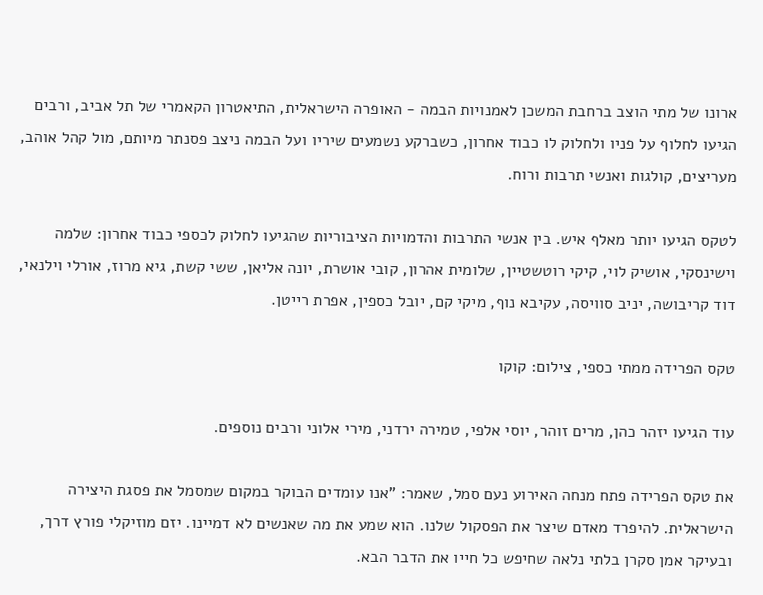ארונו של מתי הוצב ברחבת המשכן לאמנויות הבמה - האופרה הישראלית, התיאטרון הקאמרי של תל אביב, ורבים הגיעו לחלוף על פניו ולחלוק לו כבוד אחרון, כשברקע נשמעים שיריו ועל הבמה ניצב פסנתר מיותם, מול קהל אוהב, מעריצים, קולגות ואנשי תרבות ורוח.

לטקס הגיעו יותר מאלף איש. בין אנשי התרבות והדמויות הציבוריות שהגיעו לחלוק לכספי כבוד אחרון: שלמה וישינסקי, אושיק לוי, קיקי רוטשטיין, שלומית אהרון, קובי אושרת, יונה אליאן, ששי קשת, גיא מרוז, אורלי וילנאי, דוד קריבושה, יניב סוויסה, עקיבא נוף, מיקי קם, יובל כספין, אפרת רייטן.

טקס הפרידה ממתי כספי, צילום: קוקו

עוד הגיעו יזהר כהן, מרים זוהר, יוסי אלפי, טמירה ירדני, מירי אלוני ורבים נוספים.

את טקס הפרידה פתח מנחה האירוע נעם סמל, שאמר: "אנו עומדים הבוקר במקום שמסמל את פסגת היצירה הישראלית. להיפרד מאדם שיצר את הפסקול שלנו. הוא שמע את מה שאנשים לא דמיינו. יזם מוזיקלי פורץ דרך, ובעיקר אמן סקרן בלתי נלאה שחיפש כל חייו את הדבר הבא.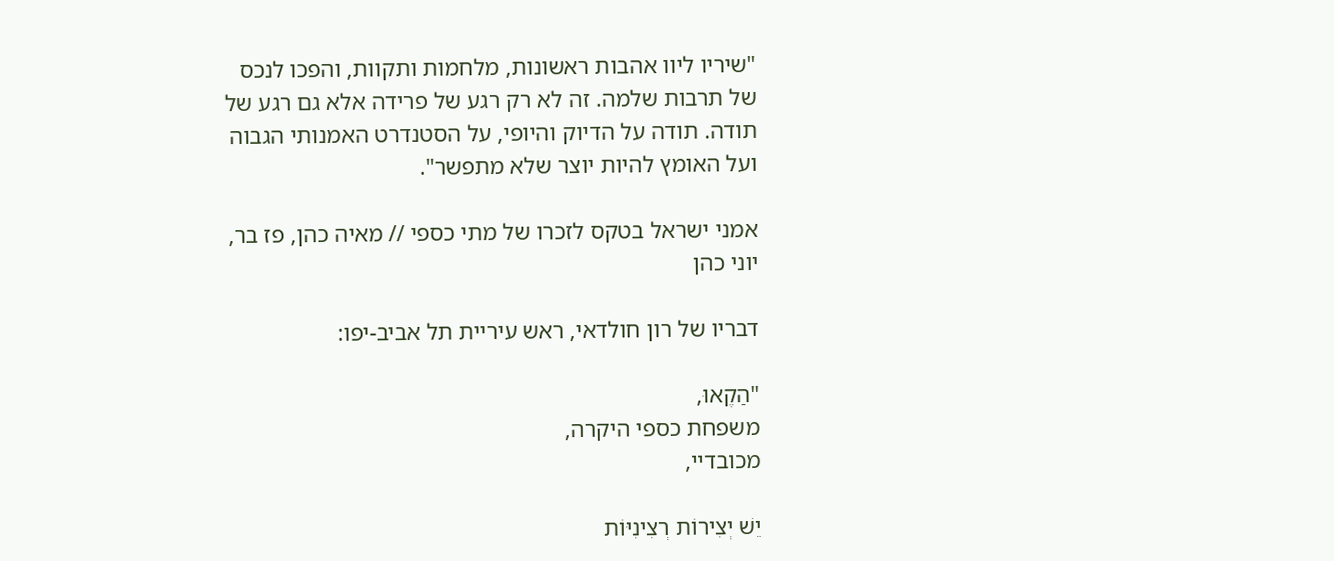"שיריו ליוו אהבות ראשונות, מלחמות ותקוות, והפכו לנכס של תרבות שלמה. זה לא רק רגע של פרידה אלא גם רגע של תודה. תודה על הדיוק והיופי, על הסטנדרט האמנותי הגבוה ועל האומץ להיות יוצר שלא מתפשר".

אמני ישראל בטקס לזכרו של מתי כספי // מאיה כהן, פז בר, יוני כהן

דבריו של רון חולדאי, ראש עיריית תל אביב-יפו:

"הַקֶאוּ,
משפחת כספי היקרה,
מכובדיי,

יֵשׁ יְצִירוֹת רְצִינִיּוֹת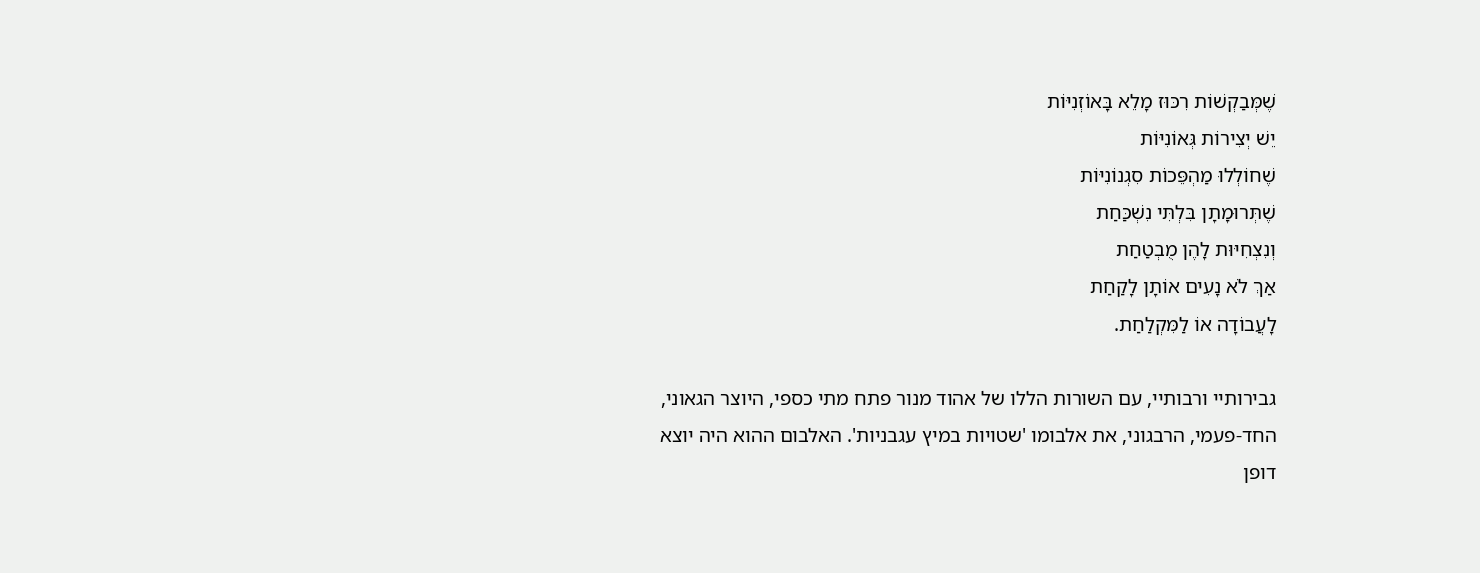שֶׁמְּבַקְשׁוֹת רִכּוּז מָלֵא בָּאוֹזְנִיּוֹת
יֵשׁ יְצִירוֹת גְּאוֹנִיּוֹת
שֶׁחוֹלְלוּ מַהְפֵּכוֹת סִגְנוֹנִיּוֹת
שֶׁתְּרוּמָתָן בִּלְתִּי נִשְׁכַּחַת
וְנִצְחִיּוּת לָהֶן מֻבְטַחַת
אַךְ לֹא נָעִים אוֹתָן לָקַחַת
לָעֲבוֹדָה אוֹ לַמִּקְלַחַת.

גבירותיי ורבותיי, עם השורות הללו של אהוד מנור פתח מתי כספי, היוצר הגאוני, החד-פעמי, הרבגוני, את אלבומו 'שטויות במיץ עגבניות'. האלבום ההוא היה יוצא דופן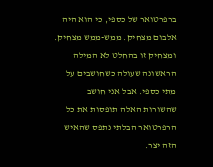ברפרטואר של כספי, כי הוא היה אלבום מצחיק. ממש-ממש מצחיק. ומצחיק זו בהחלט לא המילה הראשונה שעולה כשחושבים על מתי כספי. אבל אני חושב שהשורות האלה תופסות את כל הרפרטואר הבלתי נתפס שהאיש הזה יצר.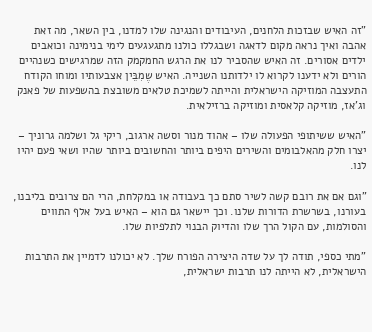"זה האיש שבזכות הלחנים, העיבודים והנגינה שלו למדנו, בין השאר, מה זאת אהבה ואיך נראה מקום לדאגה ושבגללו כולנו מתגעגעים לימי בנימינה וכואבים ילדים אסורים. זה האיש שהסביר לנו את הרגש החמקמק הזה שמרגישים כשנהיים הורים ולא ידענו לקרוא לו ילדותנו השנייה. האיש שֶמִבֵּין אצבעותיו ומוחו הקודח התעצבה המוזיקה הישראלית והייתה לשמיכת טלאים משובצת בהשפעות של פאנק וג'אז, מוזיקה קלאסית ומוזיקה ברזילאית.

"האיש ששיתופי הפעולה שלו – אהוד מנור וסשה ארגוב, ריקי גל ושלמה גרוניך – יצרו חלק מהאלבומים והשירים היפים ביותר והחשובים ביותר שהיו ושאי פעם יהיו לנו.

"וגם אם את רובם קשה לשיר סתם כך בעבודה או במקלחת, הרי הם צרובים בליבנו, בעורנו, בשרשרת הדורות שלנו. וכך יישאר גם הוא – האיש בעל אלף התווים והסולמות, עם הקול הרך שלו והדיוק הבנוי לתלפיות שלו.

"מתי כספי, תודה לך על שדה היצירה הפורח שלך. לא יכולנו לדמיין את התרבות הישראלית, לא הייתה לנו תרבות ישראלית,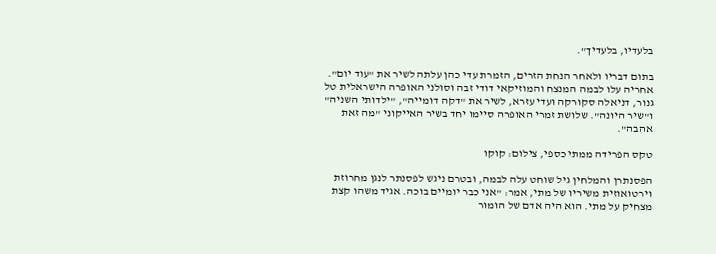בלעדיו, בלעדיך".

בתום דבריו ולאחר הנחת הזרים, הזמרת עדי כהן עלתה לשיר את "עוד יום". אחריה עלו לבמה המנצח והמוזיקאי דודי זבה וסולני האופרה הישראלית טל גנור, דניאלה סקורקה ועדי עזרא, לשיר את "דקה דומייה", "ילדותי השניה" ו"שיר היונה". שלושת זמרי האופרה סיימו יחד בשיר האייקוני "מה זאת אהבה".

טקס הפרידה ממתי כספי, צילום: קוקו

הפסנתרן והמלחין גיל שוחט עלה לבמה, ובטרם ניגש לפסנתר לנגן מחרוזת וירטואוזית משיריו של מתי, אמר: "אני כבר יומיים בוכה. אגיד משהו קצת מצחיק על מתי. הוא היה אדם של הומור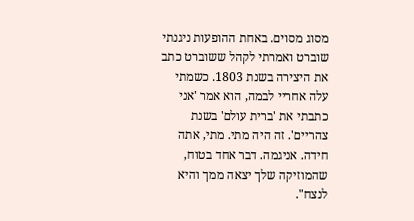מסוג מסוים. באחת ההופעות ניגנתי שוברט ואמרתי לקהל ששוברט כתב את היצירה בשנת 1803. כשמתי עלה אחריי לבמה, הוא אמר 'אני כתבתי את 'ברית עולם' בשנת צהריים'. זה היה מתי. מתי, אתה חידה. אניגמה. דבר אחד בטוח, שהמוזיקה שלך יצאה ממך והיא לנצח".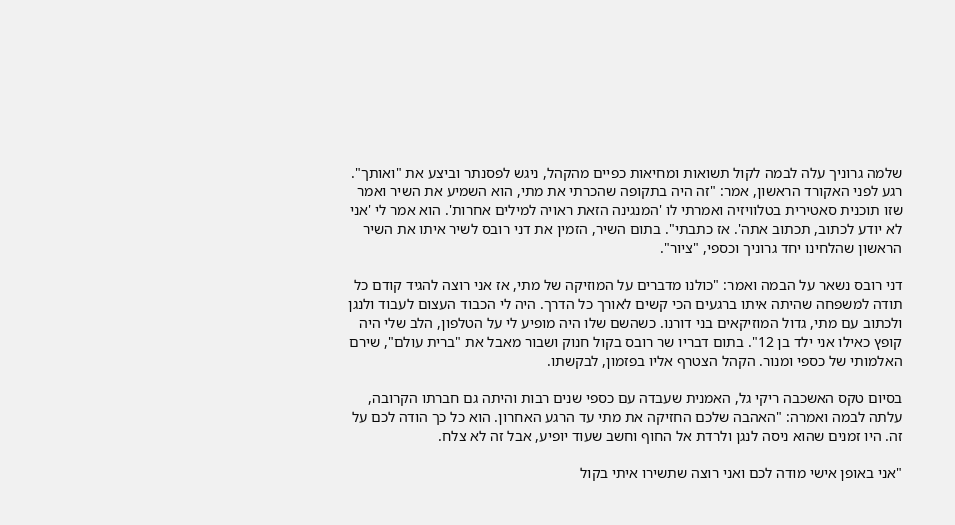שלמה גרוניך עלה לבמה לקול תשואות ומחיאות כפיים מהקהל, ניגש לפסנתר וביצע את "ואותך". רגע לפני האקורד הראשון, אמר: "זה היה בתקופה שהכרתי את מתי, הוא השמיע את השיר ואמר שזו תוכנית סאטירית בטלוויזיה ואמרתי לו 'המנגינה הזאת ראויה למילים אחרות'. הוא אמר לי 'אני לא יודע לכתוב, תכתוב אתה'. אז כתבתי". בתום השיר, הזמין את דני רובס לשיר איתו את השיר הראשון שהלחינו יחד גרוניך וכספי, "ציור".

דני רובס נשאר על הבמה ואמר: "כולנו מדברים על המוזיקה של מתי, אז אני רוצה להגיד קודם כל תודה למשפחה שהיתה איתו ברגעים הכי קשים לאורך כל הדרך. היה לי הכבוד העצום לעבוד ולנגן ולכתוב עם מתי, גדול המוזיקאים בני דורנו. כשהשם שלו היה מופיע לי על הטלפון, הלב שלי היה קופץ כאילו אני ילד בן 12". בתום דבריו שר רובס בקול חנוק ושבור מאבל את "ברית עולם", שירם האלמותי של כספי ומנור. הקהל הצטרף אליו בפזמון, לבקשתו.

בסיום טקס האשכבה ריקי גל, האמנית שעבדה עם כספי שנים רבות והיתה גם חברתו הקרובה, עלתה לבמה ואמרה: "האהבה שלכם החזיקה את מתי עד הרגע האחרון. הוא כל כך הודה לכם על זה. היו זמנים שהוא ניסה לנגן ולרדת אל החוף וחשב שעוד יופיע, אבל זה לא צלח.

"אני באופן אישי מודה לכם ואני רוצה שתשירו איתי בקול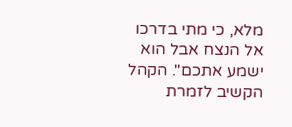מלא, כי מתי בדרכו אל הנצח אבל הוא ישמע אתכם". הקהל הקשיב לזמרת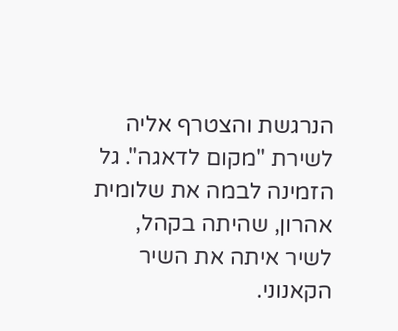הנרגשת והצטרף אליה לשירת "מקום לדאגה". גל הזמינה לבמה את שלומית אהרון, שהיתה בקהל, לשיר איתה את השיר הקאנוני.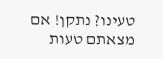טעינו? נתקן! אם מצאתם טעות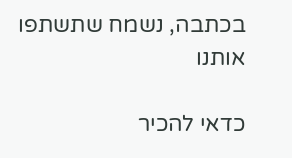בכתבה, נשמח שתשתפו אותנו

כדאי להכיר